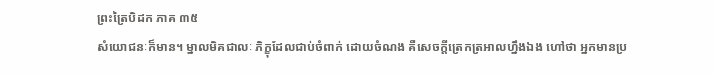ព្រះត្រៃបិដក ភាគ ៣៥
សំយោជនៈក៏មាន។ ម្នាលមិគជាលៈ ភិក្ខុដែលជាប់ចំពាក់ ដោយចំណង គឺសេចក្តីត្រេកត្រអាលហ្នឹងឯង ហៅថា អ្នកមានប្រ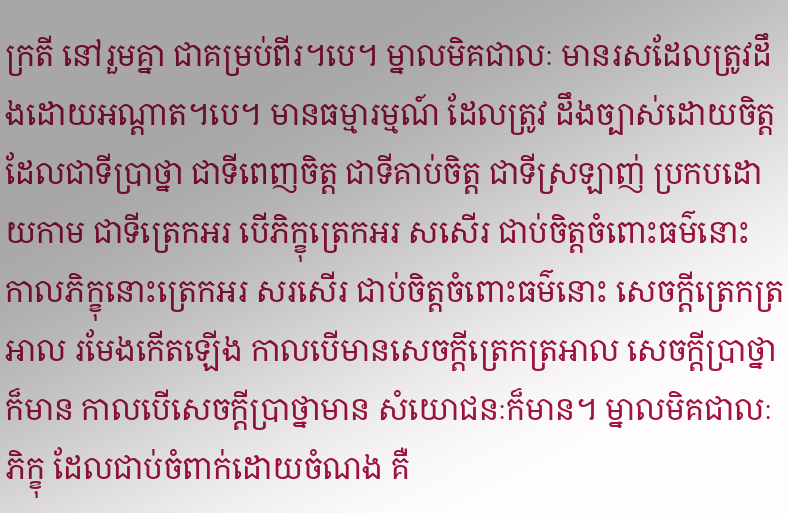ក្រតី នៅរួមគ្នា ជាគម្រប់ពីរ។បេ។ ម្នាលមិគជាលៈ មានរសដែលត្រូវដឹងដោយអណ្តាត។បេ។ មានធម្មារម្មណ៍ ដែលត្រូវ ដឹងច្បាស់ដោយចិត្ត ដែលជាទីប្រាថ្នា ជាទីពេញចិត្ត ជាទីគាប់ចិត្ត ជាទីស្រឡាញ់ ប្រកបដោយកាម ជាទីត្រេកអរ បើភិក្ខុត្រេកអរ សសើរ ជាប់ចិត្តចំពោះធម៌នោះ កាលភិក្ខុនោះត្រេកអរ សរសើរ ជាប់ចិត្តចំពោះធម៌នោះ សេចក្តីត្រេកត្រអាល រមែងកើតឡើង កាលបើមានសេចក្តីត្រេកត្រអាល សេចក្តីប្រាថ្នា ក៏មាន កាលបើសេចក្តីប្រាថ្នាមាន សំយោជនៈក៏មាន។ ម្នាលមិគជាលៈ ភិក្ខុ ដែលជាប់ចំពាក់ដោយចំណង គឺ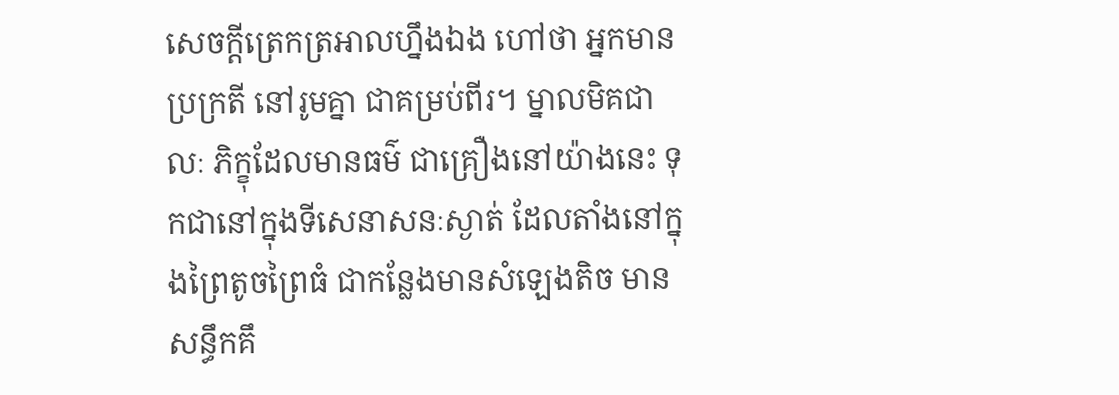សេចក្តីត្រេកត្រអាលហ្នឹងឯង ហៅថា អ្នកមានប្រក្រតី នៅរូមគ្នា ជាគម្រប់ពីរ។ ម្នាលមិគជាលៈ ភិក្ខុដែលមានធម៌ ជាគ្រឿងនៅយ៉ាងនេះ ទុកជានៅក្នុងទីសេនាសនៈស្ងាត់ ដែលតាំងនៅក្នុងព្រៃតូចព្រៃធំ ជាកន្លែងមានសំឡេងតិច មានសន្ធឹកគឹ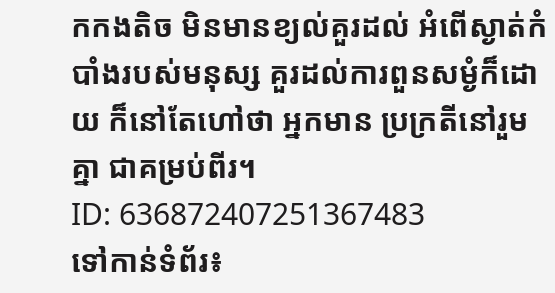កកងតិច មិនមានខ្យល់គួរដល់ អំពើស្ងាត់កំបាំងរបស់មនុស្ស គួរដល់ការពួនសម្ងំក៏ដោយ ក៏នៅតែហៅថា អ្នកមាន ប្រក្រតីនៅរួមគ្នា ជាគម្រប់ពីរ។
ID: 636872407251367483
ទៅកាន់ទំព័រ៖